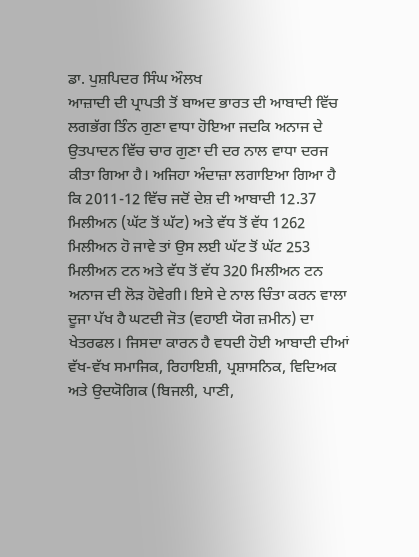ਡਾ. ਪੁਸ਼ਪਿਦਰ ਸਿੰਘ ਔਲਖ
ਆਜ਼ਾਦੀ ਦੀ ਪ੍ਰਾਪਤੀ ਤੋਂ ਬਾਅਦ ਭਾਰਤ ਦੀ ਆਬਾਦੀ ਵਿੱਚ ਲਗਭੱਗ ਤਿੰਨ ਗੁਣਾ ਵਾਧਾ ਹੋਇਆ ਜਦਕਿ ਅਨਾਜ ਦੇ ਉਤਪਾਦਨ ਵਿੱਚ ਚਾਰ ਗੁਣਾ ਦੀ ਦਰ ਨਾਲ ਵਾਧਾ ਦਰਜ ਕੀਤਾ ਗਿਆ ਹੈ। ਅਜਿਹਾ ਅੰਦਾਜ਼ਾ ਲਗਾਇਆ ਗਿਆ ਹੈ ਕਿ 2011-12 ਵਿੱਚ ਜਦੋਂ ਦੇਸ਼ ਦੀ ਆਬਾਦੀ 12.37 ਮਿਲੀਅਨ (ਘੱਟ ਤੋਂ ਘੱਟ) ਅਤੇ ਵੱਧ ਤੋਂ ਵੱਧ 1262 ਮਿਲੀਅਨ ਹੋ ਜਾਵੇ ਤਾਂ ਉਸ ਲਈ ਘੱਟ ਤੋਂ ਘੱਟ 253 ਮਿਲੀਅਨ ਟਨ ਅਤੇ ਵੱਧ ਤੋਂ ਵੱਧ 320 ਮਿਲੀਅਨ ਟਨ ਅਨਾਜ ਦੀ ਲੋੜ ਹੋਵੇਗੀ। ਇਸੇ ਦੇ ਨਾਲ ਚਿੰਤਾ ਕਰਨ ਵਾਲਾ ਦੂਜਾ ਪੱਖ ਹੈ ਘਟਦੀ ਜੋਤ (ਵਹਾਈ ਯੋਗ ਜ਼ਮੀਨ) ਦਾ ਖੇਤਰਫਲ। ਜਿਸਦਾ ਕਾਰਨ ਹੈ ਵਧਦੀ ਹੋਈ ਆਬਾਦੀ ਦੀਆਂ ਵੱਖ-ਵੱਖ ਸਮਾਜਿਕ, ਰਿਹਾਇਸ਼ੀ, ਪ੍ਰਸ਼ਾਸਨਿਕ, ਵਿਦਿਅਕ ਅਤੇ ਉਦਯੋਗਿਕ (ਬਿਜਲੀ, ਪਾਣੀ,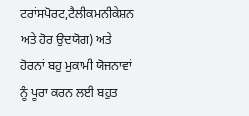ਟਰਾਂਸਪੋਰਟ,ਟੈਲੀਕਮਨੀਕੇਸ਼ਨ ਅਤੇ ਹੋਰ ਉਦਯੋਗ) ਅਤੇ ਹੋਰਨਾਂ ਬਹੁ ਮੁਕਾਮੀ ਯੋਜਨਾਵਾਂ ਨੂੰ ਪੂਰਾ ਕਰਨ ਲਈ ਬਹੁਤ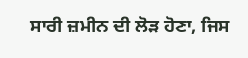ਸਾਰੀ ਜ਼ਮੀਨ ਦੀ ਲੋੜ ਹੋਣਾ, ਜਿਸ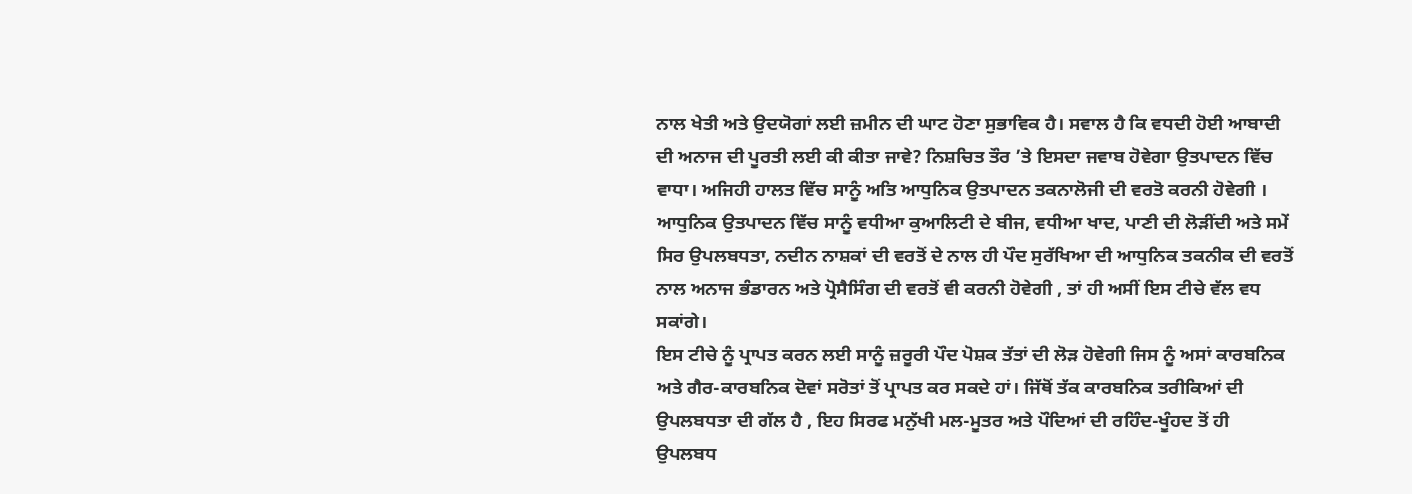ਨਾਲ ਖੇਤੀ ਅਤੇ ਉਦਯੋਗਾਂ ਲਈ ਜ਼ਮੀਨ ਦੀ ਘਾਟ ਹੋਣਾ ਸੁਭਾਵਿਕ ਹੈ। ਸਵਾਲ ਹੈ ਕਿ ਵਧਦੀ ਹੋਈ ਆਬਾਦੀ ਦੀ ਅਨਾਜ ਦੀ ਪੂਰਤੀ ਲਈ ਕੀ ਕੀਤਾ ਜਾਵੇ? ਨਿਸ਼ਚਿਤ ਤੌਰ ’ਤੇ ਇਸਦਾ ਜਵਾਬ ਹੋਵੇਗਾ ਉਤਪਾਦਨ ਵਿੱਚ ਵਾਧਾ। ਅਜਿਹੀ ਹਾਲਤ ਵਿੱਚ ਸਾਨੂੰ ਅਤਿ ਆਧੁਨਿਕ ਉਤਪਾਦਨ ਤਕਨਾਲੋਜੀ ਦੀ ਵਰਤੋ ਕਰਨੀ ਹੋਵੇਗੀ । ਆਧੁਨਿਕ ਉਤਪਾਦਨ ਵਿੱਚ ਸਾਨੂੰ ਵਧੀਆ ਕੁਆਲਿਟੀ ਦੇ ਬੀਜ, ਵਧੀਆ ਖਾਦ, ਪਾਣੀ ਦੀ ਲੋੜੀਂਦੀ ਅਤੇ ਸਮੇਂ ਸਿਰ ਉਪਲਬਧਤਾ, ਨਦੀਨ ਨਾਸ਼ਕਾਂ ਦੀ ਵਰਤੋਂ ਦੇ ਨਾਲ ਹੀ ਪੌਦ ਸੁਰੱਖਿਆ ਦੀ ਆਧੁਨਿਕ ਤਕਨੀਕ ਦੀ ਵਰਤੋਂ ਨਾਲ ਅਨਾਜ ਭੰਡਾਰਨ ਅਤੇ ਪ੍ਰੋਸੈਸਿੰਗ ਦੀ ਵਰਤੋਂ ਵੀ ਕਰਨੀ ਹੋਵੇਗੀ , ਤਾਂ ਹੀ ਅਸੀਂ ਇਸ ਟੀਚੇ ਵੱਲ ਵਧ ਸਕਾਂਗੇ।
ਇਸ ਟੀਚੇ ਨੂੰ ਪ੍ਰਾਪਤ ਕਰਨ ਲਈ ਸਾਨੂੰ ਜ਼ਰੂਰੀ ਪੌਦ ਪੋਸ਼ਕ ਤੱਤਾਂ ਦੀ ਲੋੜ ਹੋਵੇਗੀ ਜਿਸ ਨੂੰ ਅਸਾਂ ਕਾਰਬਨਿਕ ਅਤੇ ਗੈਰ-ਕਾਰਬਨਿਕ ਦੋਵਾਂ ਸਰੋਤਾਂ ਤੋਂ ਪ੍ਰਾਪਤ ਕਰ ਸਕਦੇ ਹਾਂ। ਜਿੱਥੋਂ ਤੱਕ ਕਾਰਬਨਿਕ ਤਰੀਕਿਆਂ ਦੀ ਉਪਲਬਧਤਾ ਦੀ ਗੱਲ ਹੈ , ਇਹ ਸਿਰਫ ਮਨੁੱਖੀ ਮਲ-ਮੂਤਰ ਅਤੇ ਪੌਦਿਆਂ ਦੀ ਰਹਿੰਦ-ਖੂੰਹਦ ਤੋਂ ਹੀ ਉਪਲਬਧ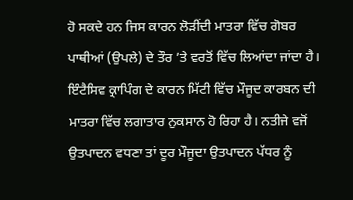ਹੋ ਸਕਦੇ ਹਨ ਜਿਸ ਕਾਰਨ ਲੋੜੀਂਦੀ ਮਾਤਰਾ ਵਿੱਚ ਗੋਬਰ ਪਾਥੀਆਂ (ਉਪਲੇ) ਦੇ ਤੌਰ ’ਤੇ ਵਰਤੋਂ ਵਿੱਚ ਲਿਆਂਦਾ ਜਾਂਦਾ ਹੈ। ਇੰਟੈਸਿਵ ਕ੍ਰਾਪਿੰਗ ਦੇ ਕਾਰਨ ਮਿੱਟੀ ਵਿੱਚ ਮੌਜੂਦ ਕਾਰਬਨ ਦੀ ਮਾਤਰਾ ਵਿੱਚ ਲਗਾਤਾਰ ਨੁਕਸਾਨ ਹੋ ਰਿਹਾ ਹੈ। ਨਤੀਜੇ ਵਜੋਂ ਉਤਪਾਦਨ ਵਧਣਾ ਤਾਂ ਦੂਰ ਮੌਜੂਦਾ ਉਤਪਾਦਨ ਪੱਧਰ ਨੂੰ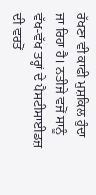ਰੱਖਣਾ ਵੀ ਕਾਫੀ ਮੁਸ਼ਕਿਲ ਹੁੰਦਾ ਜਾ ਰਿਹਾ ਹੈ। ਨਤੀਜੇ ਵਜੋਂ ਸਾਨੂੰ ਵੱਖ-ਵੱਖ ਤਰ੍ਹਾਂ ਦੇ ਪੈਸਟੀਸਾਈਡਜ਼ ਦੀ ਵਰਤੋਂ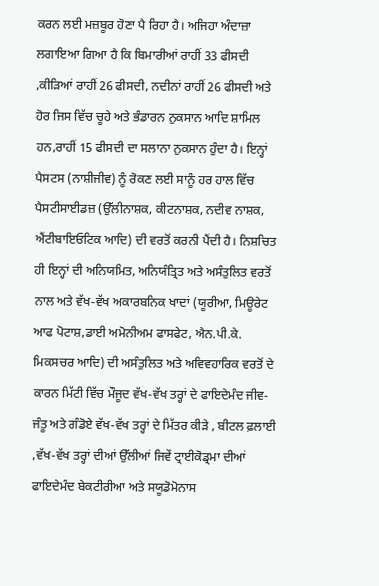ਕਰਨ ਲਈ ਮਜ਼ਬੂਰ ਹੋਣਾ ਪੈ ਰਿਹਾ ਹੈ। ਅਜਿਹਾ ਅੰਦਾਜ਼ਾ ਲਗਾਇਆ ਗਿਆ ਹੈ ਕਿ ਬਿਮਾਰੀਆਂ ਰਾਹੀਂ 33 ਫੀਸਦੀ ,ਕੀੜਿਆਂ ਰਾਹੀਂ 26 ਫੀਸਦੀ, ਨਦੀਨਾਂ ਰਾਹੀਂ 26 ਫੀਸਦੀ ਅਤੇ ਹੋਰ ਜਿਸ ਵਿੱਚ ਚੂਹੇ ਅਤੇ ਭੰਡਾਰਨ ਨੁਕਸਾਨ ਆਦਿ ਸ਼ਾਮਿਲ ਹਨ,ਰਾਹੀਂ 15 ਫੀਸਦੀ ਦਾ ਸਲਾਨਾ ਨੁਕਸਾਨ ਹੁੰਦਾ ਹੈ। ਇਨ੍ਹਾਂ ਪੈਸਟਸ (ਨਾਸ਼ੀਜੀਵ) ਨੂੰ ਰੋਕਣ ਲਈ ਸਾਨੂੰ ਹਰ ਹਾਲ ਵਿੱਚ ਪੈਸਟੀਸਾਈਡਜ਼ (ਉੱਲੀਨਾਸ਼ਕ, ਕੀਟਨਾਸ਼ਕ, ਨਦੀਵ ਨਾਸ਼ਕ, ਐਂਟੀਬਾਇਓਟਿਕ ਆਦਿ) ਦੀ ਵਰਤੋਂ ਕਰਨੀ ਪੈਂਦੀ ਹੈ। ਨਿਸ਼ਚਿਤ ਹੀ ਇਨ੍ਹਾਂ ਦੀ ਅਨਿਯਮਿਤ, ਅਨਿਯੰਤ੍ਰਿਤ ਅਤੇ ਅਸੰਤੁਲਿਤ ਵਰਤੋਂ ਨਾਲ ਅਤੇ ਵੱਖ-ਵੱਖ ਅਕਾਰਬਨਿਕ ਖਾਦਾਂ (ਯੂਰੀਆ, ਮਿਊਰੇਟ ਆਫ ਪੋਟਾਸ਼,ਡਾਈ ਅਮੋਨੀਅਮ ਫਾਸਫੇਟ, ਐਨ.ਪੀ.ਕੇ. ਮਿਕਸਚਰ ਆਦਿ) ਦੀ ਅਸੰਤੁਲਿਤ ਅਤੇ ਅਵਿਵਹਾਰਿਕ ਵਰਤੋਂ ਦੇ ਕਾਰਨ ਮਿੱਟੀ ਵਿੱਚ ਮੌਜੂਦ ਵੱਖ-ਵੱਖ ਤਰ੍ਹਾਂ ਦੇ ਫਾਇਦੇਮੰਦ ਜੀਵ-ਜੰਤੂ ਅਤੇ ਗੰਡੋਏ ਵੱਖ-ਵੱਖ ਤਰ੍ਹਾਂ ਦੇ ਮਿੱਤਰ ਕੀੜੇ , ਬੀਟਲ ਫ਼ਲਾਈ ,ਵੱਖ-ਵੱਖ ਤਰ੍ਹਾਂ ਦੀਆਂ ਉੱਲੀਆਂ ਜਿਵੇਂ ਟ੍ਰਾਈਕੋਡ੍ਰਮਾ ਦੀਆਂ ਫਾਇਦੇਮੰਦ ਬੇਕਟੀਰੀਆ ਅਤੇ ਸਯੂਡੋਮੋਨਾਸ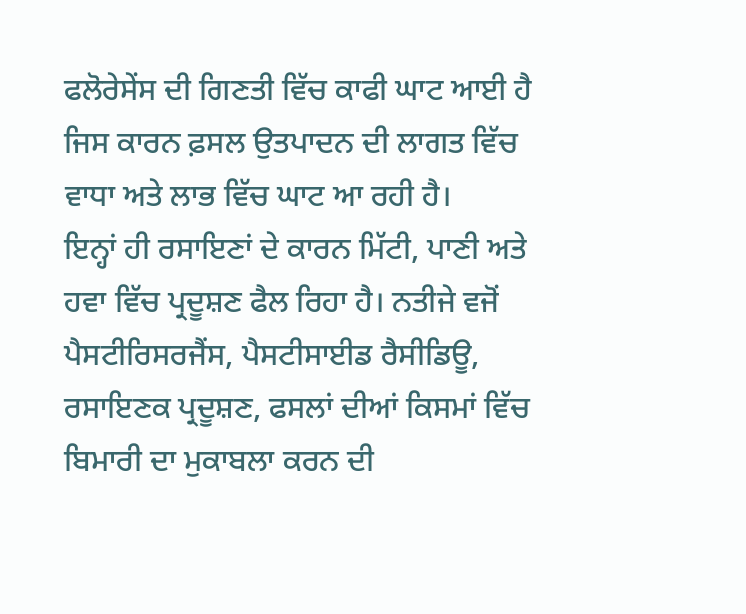ਫਲੋਰੇਸੇਂਸ ਦੀ ਗਿਣਤੀ ਵਿੱਚ ਕਾਫੀ ਘਾਟ ਆਈ ਹੈ ਜਿਸ ਕਾਰਨ ਫ਼ਸਲ ਉਤਪਾਦਨ ਦੀ ਲਾਗਤ ਵਿੱਚ ਵਾਧਾ ਅਤੇ ਲਾਭ ਵਿੱਚ ਘਾਟ ਆ ਰਹੀ ਹੈ।
ਇਨ੍ਹਾਂ ਹੀ ਰਸਾਇਣਾਂ ਦੇ ਕਾਰਨ ਮਿੱਟੀ, ਪਾਣੀ ਅਤੇ ਹਵਾ ਵਿੱਚ ਪ੍ਰਦੂਸ਼ਣ ਫੈਲ ਰਿਹਾ ਹੈ। ਨਤੀਜੇ ਵਜੋਂ ਪੈਸਟੀਰਿਸਰਜੈਂਸ, ਪੈਸਟੀਸਾਈਡ ਰੈਸੀਡਿਊ, ਰਸਾਇਣਕ ਪ੍ਰਦੂਸ਼ਣ, ਫਸਲਾਂ ਦੀਆਂ ਕਿਸਮਾਂ ਵਿੱਚ ਬਿਮਾਰੀ ਦਾ ਮੁਕਾਬਲਾ ਕਰਨ ਦੀ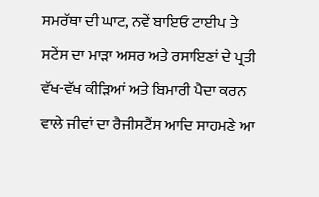ਸਮਰੱਥਾ ਦੀ ਘਾਟ, ਨਵੇਂ ਬਾਇਓ ਟਾਈਪ ਤੇ ਸਟੇਂਸ ਦਾ ਮਾੜਾ ਅਸਰ ਅਤੇ ਰਸਾਇਣਾਂ ਦੇ ਪ੍ਰਤੀ ਵੱਖ-ਵੱਖ ਕੀੜਿਆਂ ਅਤੇ ਬਿਮਾਰੀ ਪੈਦਾ ਕਰਨ ਵਾਲੇ ਜੀਵਾਂ ਦਾ ਰੈਜੀਸਟੈਂਸ ਆਦਿ ਸਾਹਮਣੇ ਆ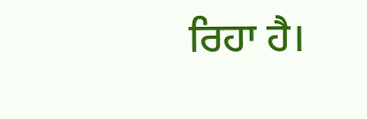ਰਿਹਾ ਹੈ।